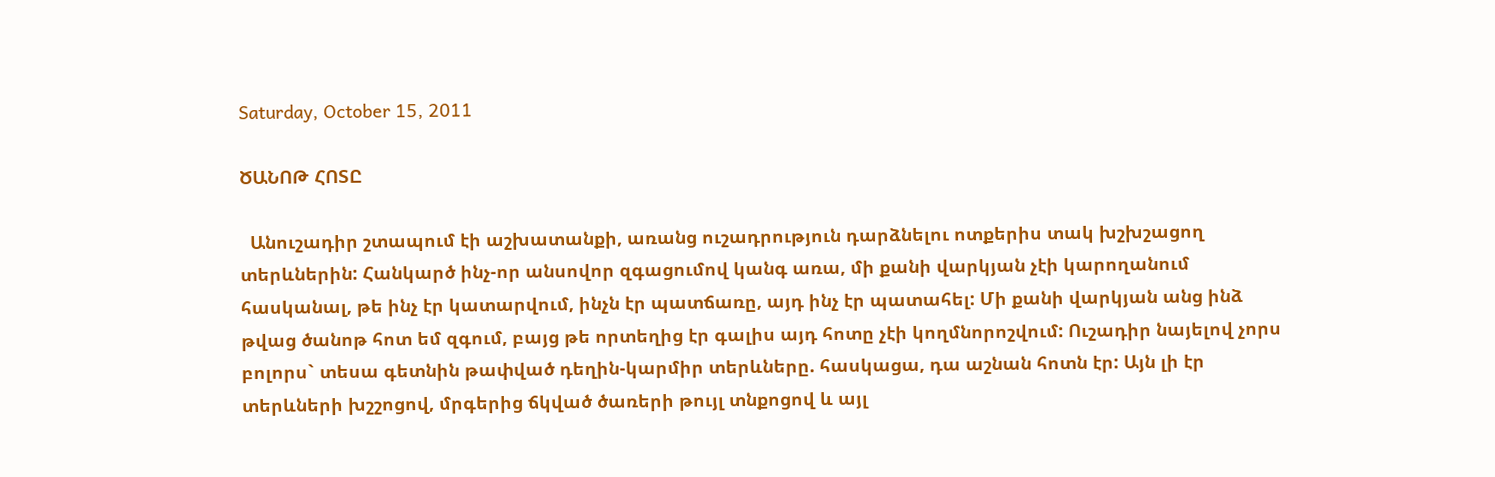Saturday, October 15, 2011

ԾԱՆՈԹ ՀՈՏԸ

  Անուշադիր շտապում էի աշխատանքի, առանց ուշադրություն դարձնելու ոտքերիս տակ խշխշացող տերևներին: Հանկարծ ինչ-որ անսովոր զգացումով կանգ առա, մի քանի վարկյան չէի կարողանում հասկանալ, թե ինչ էր կատարվում, ինչն էր պատճառը, այդ ինչ էր պատահել: Մի քանի վարկյան անց ինձ թվաց ծանոթ հոտ եմ զգում, բայց թե որտեղից էր գալիս այդ հոտը չէի կողմնորոշվում: Ուշադիր նայելով չորս բոլորս` տեսա գետնին թափված դեղին-կարմիր տերևները. հասկացա, դա աշնան հոտն էր: Այն լի էր տերևների խշշոցով, մրգերից ճկված ծառերի թույլ տնքոցով և այլ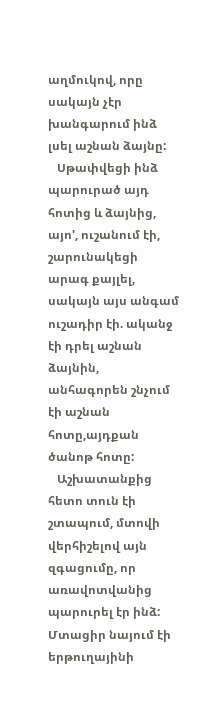աղմուկով, որը սակայն չէր խանգարում ինձ լսել աշնան ձայնը:
   Սթափվեցի ինձ պարուրած այդ հոտից և ձայնից, այո', ուշանում էի, շարունակեցի արագ քայլել, սակայն այս անգամ ուշադիր էի. ականջ էի դրել աշնան ձայնին, անհագորեն շնչում էի աշնան հոտը,այդքան ծանոթ հոտը:
   Աշխատանքից հետո տուն էի շտապում, մտովի վերհիշելով այն զգացումը, որ առավոտվանից պարուրել էր ինձ: Մտացիր նայում էի երթուղայինի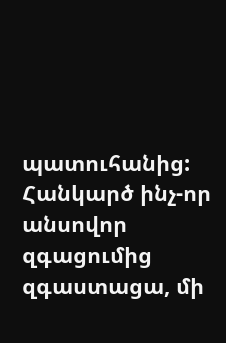պատուհանից: Հանկարծ ինչ-որ անսովոր զգացումից զգաստացա, մի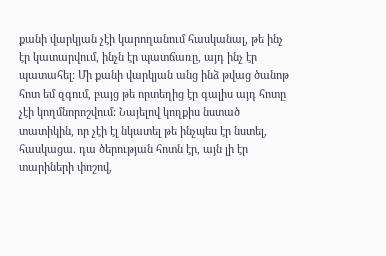քանի վարկյան չէի կարողանում հասկանալ, թե ինչ էր կատարվում, ինչն էր պատճառը, այդ ինչ էր պատահել: Մի քանի վարկյան անց ինձ թվաց ծանոթ հոտ եմ զգում, բայց թե որտեղից էր գալիս այդ հոտը չէի կողմնորոշվում: Նայելով կողքիս նստած տատիկին, որ չէի էլ նկատել թե ինչպես էր նստել, հասկացա. դա ծերության հոտն էր, այն լի էր տարիների փոշով,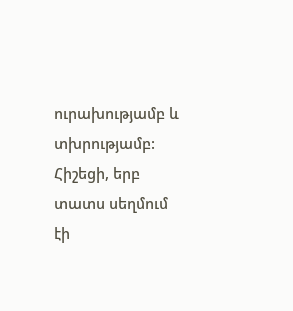ուրախությամբ և տխրությամբ: Հիշեցի, երբ տատս սեղմում էի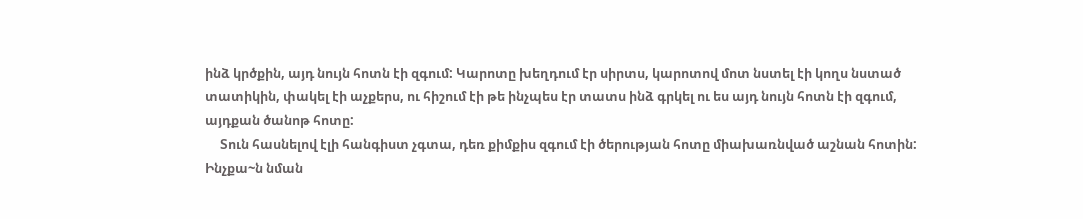ինձ կրծքին, այդ նույն հոտն էի զգում: Կարոտը խեղդում էր սիրտս, կարոտով մոտ նստել էի կողս նստած տատիկին, փակել էի աչքերս, ու հիշում էի թե ինչպես էր տատս ինձ գրկել ու ես այդ նույն հոտն էի զգում, այդքան ծանոթ հոտը:
     Տուն հասնելով էլի հանգիստ չգտա, դեռ քիմքիս զգում էի ծերության հոտը միախառնված աշնան հոտին: Ինչքա~ն նման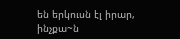են երկուսն էլ իրար, ինչքա~ն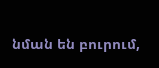նման են բուրում,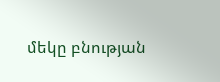մեկը բնության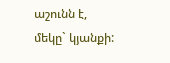աշունն է, մեկը` կյանքի: